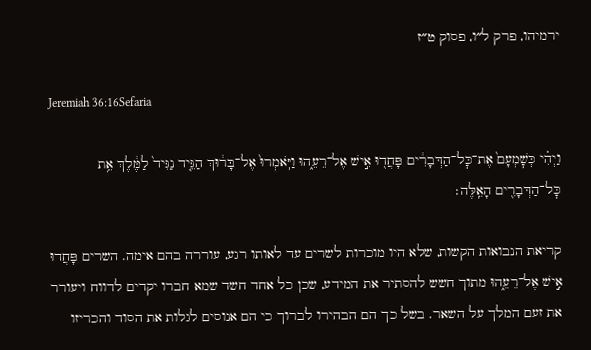ירמיהו, פרק ל״ו, פסוק ט״ז

Jeremiah 36:16Sefaria

וַיְהִ֗י כְּשׇׁמְעָם֙ אֶת־כׇּל־הַדְּבָרִ֔ים פָּחֲד֖וּ אִ֣ישׁ אֶל־רֵעֵ֑הוּ וַיֹּֽאמְרוּ֙ אֶל־בָּר֔וּךְ הַגֵּ֤יד נַגִּיד֙ לַמֶּ֔לֶךְ אֵ֥ת כׇּל־הַדְּבָרִ֖ים הָאֵֽלֶּה׃

קריאת הנבואות הקשות, שלא היו מוכרות לשרים עד לאותו רגע, עוררה בהם אימה. השרים פָּחֲדוּ אִ֣ישׁ אֶל־רֵעֵ֑הוּ מתוך חשש להסתיר את המידע, שכן כל אחד חשד שמא חברו יקדים לדווח ויעורר את זעם המלך על השאר. בשל כך הם הבהירו לברוך כי הם אנוסים לגלות את הסוד והכריזו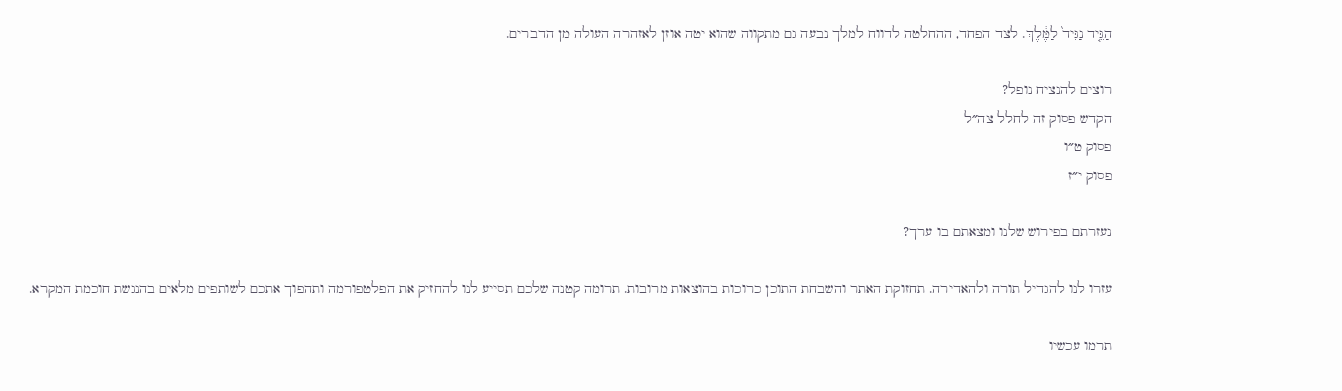הַגֵּ֤יד נַגִּיד֙ לַמֶּ֔לֶךְ. לצד הפחד, ההחלטה לדווח למלך נבעה גם מתקווה שהוא יטה אוזן לאזהרה העולה מן הדברים.

רוצים להנציח נופל?
הקדש פסוק זה לחלל צה״ל
פסוק ט״ו
פסוק י״ז

נעזרתם בפירוש שלנו ומצאתם בו ערך?

עזרו לנו להגדיל תורה ולהאדירה. תחזוקת האתר והשבחת התוכן כרוכות בהוצאות מרובות. תרומה קטנה שלכם תסייע לנו להחזיק את הפלטפורמה ותהפוך אתכם לשותפים מלאים בהנגשת חוכמת המקרא.

תרמו עכשיו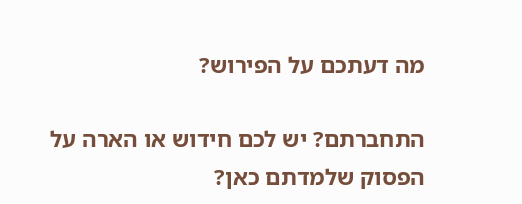מה דעתכם על הפירוש?

התחברתם? יש לכם חידוש או הארה על הפסוק שלמדתם כאן?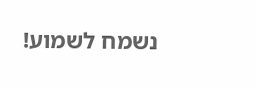נשמח לשמוע!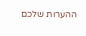ההערות שלכם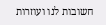חשובות לנו ועוזרות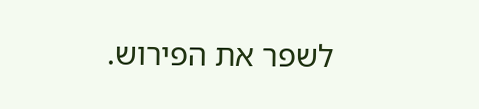לשפר את הפירוש.